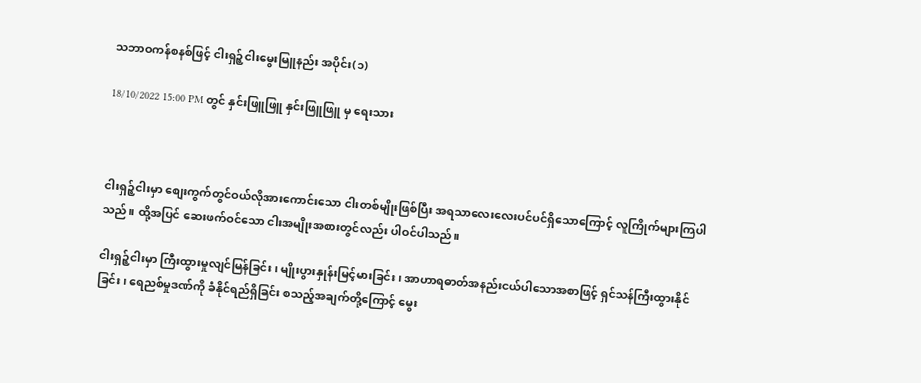သဘာဝကန်စနစ်ဖြင့် ငါးရှဉ့်ငါးမွေးမြူနည်း အပိုင်း(၁)

18/10/2022 15:00 PM တွင် နှင်းဖြူဖြူ နှင်းဖြူဖြူ မှ ရေးသား



ငါးရှဉ့်ငါးမှာ စျေးကွက်တွင်ဝယ်လိုအားကောင်းသော ငါးတစ်မျိုးဖြစ်ပြီး အရသာလေးလေးပင်ပင်ရှိသောကြောင့် လူကြိုက်များကြပါသည်။ ထို့အပြင် ဆေးဖက်ဝင်သော ငါးအမျိုးအစားတွင်လည်း ပါဝင်ပါသည်။

ငါးရှဉ့်ငါးမှာ ကြီးထွားမှုလျင်မြန်ခြင်း၊ မျိုးပွားနှုန်းမြင့်မားခြင်း၊ အာဟာရဓာတ်အနည်းငယ်ပါသောအစာဖြင့် ရှင်သန်ကြီးထွားနိုင်ခြင်း၊ ရေညစ်မှုဒဏ်ကို ခံနိုင်ရည်ရှိခြင်း စသည့်အချက်တို့ကြောင့် မွေး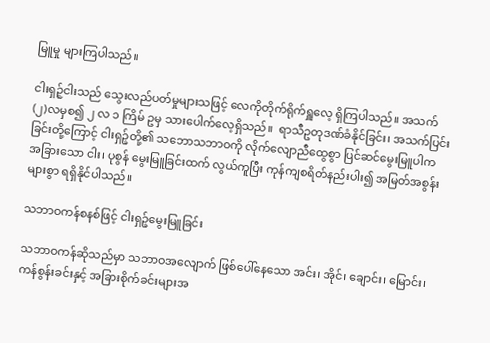မြူမှု များကြပါသည်။

ငါးရှဉ့်ငါးသည် သွေးလည်ပတ်မှုများသဖြင့် လေကိုတိုက်ရိုက်ရှူလေ့ ရှိကြပါသည်။ အသက်(၂)လမှစ၍ ၂ လ ၁ ကြိမ် ဥမှ သားပေါက်လေ့ရှိသည်။  ရာသီဥတုဒဏ်ခံနိုင်ခြင်း၊ အသက်ပြင်းခြင်းတို့ကြောင့် ငါးရှဉ့်တို့၏ သဘောသဘာဝကို လိုက်လျောညီထွေစွာ ပြင်ဆင်မွေးမြူပါက အခြားသော ငါး၊ ပုစွန် မွေးမြူခြင်းထက် လွယ်ကူပြီး ကုန်ကျစရိတ်နည်းပါး၍ အမြတ်အစွန်းများစွာ ရရှိနိုင်ပါသည်။

သဘာဝကန်စနစ်ဖြင့် ငါးရှဉ့်မွေးမြူခြင်း

သဘာဝကန်ဆိုသည်မှာ သဘာဝအလျောက် ဖြစ်ပေါ်နေသော အင်း၊ အိုင်၊ ချောင်း၊ မြောင်း၊ ကန်စွန်းခင်းနှင့် အခြားစိုက်ခင်းများအ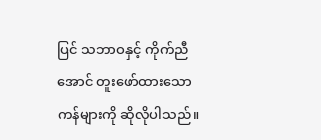ပြင် သဘာဝနှင့် ကိုက်ညီအောင် တူးဖော်ထားသော ကန်များကို ဆိုလိုပါသည်။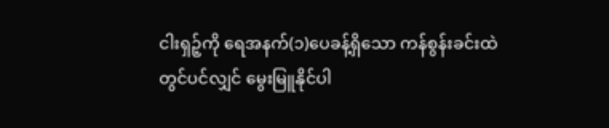ငါးရှဉ့်ကို ရေအနက်(၁)ပေခန့်ရှိသော ကန်စွန်းခင်းထဲတွင်ပင်လျှင် မွေးမြူနိုင်ပါ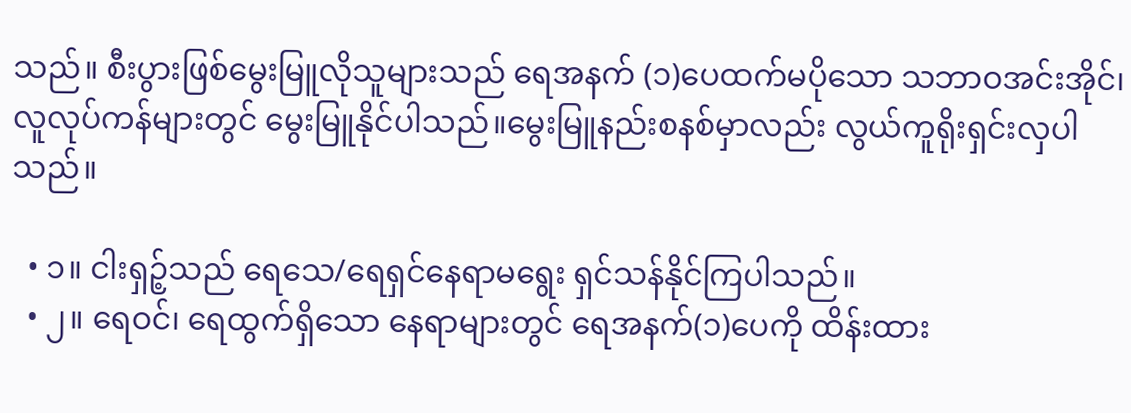သည်။ စီးပွားဖြစ်မွေးမြူလိုသူများသည် ရေအနက် (၁)ပေထက်မပိုသော သဘာဝအင်းအိုင်၊ လူလုပ်ကန်များတွင် မွေးမြူနိုင်ပါသည်။မွေးမြူနည်းစနစ်မှာလည်း လွယ်ကူရိုးရှင်းလှပါသည်။

  • ၁။ ငါးရှဉ့်သည် ရေသေ/ရေရှင်နေရာမရွေး ရှင်သန်နိုင်ကြပါသည်။
  • ၂။ ရေဝင်၊ ရေထွက်ရှိသော နေရာများတွင် ရေအနက်(၁)ပေကို ထိန်းထား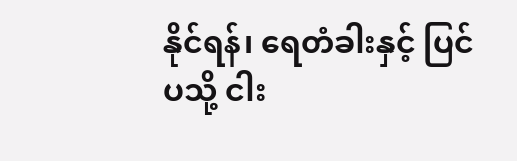နိုင်ရန်၊ ရေတံခါးနှင့် ပြင်ပသို့ ငါး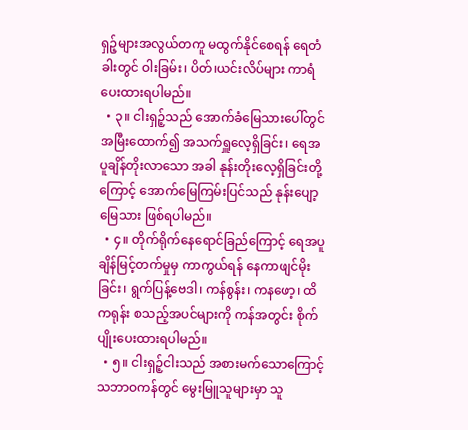ရှဉ့်များအလွယ်တကူ မထွက်နိုင်စေရန် ရေတံခါးတွင် ဝါးခြမ်း၊ ပိတ်၊ယင်းလိပ်များ ကာရံပေးထားရပါမည်။
  • ၃။ ငါးရှဉ့်သည် အောက်ခံမြေသားပေါ်တွင် အမြီးထောက်၍ အသက်ရှူလေ့ရှိခြင်း၊ ရေအပူချိန်တိုးလာသော အခါ နုန်းတိုးလေ့ရှိခြင်းတို့ကြောင့် အောက်မြေကြမ်းပြင်သည် နုန်းပျော့မြေသား ဖြစ်ရပါမည်။
  • ၄။ တိုက်ရိုက်နေရောင်ခြည်ကြောင့် ရေအပူချိန်မြင့်တက်မှုမှ ကာကွယ်ရန် နေကာဖျင်မိုးခြင်း၊ ရွက်ပြန့်ဗေဒါ၊ ကန်စွန်း၊ ကနဖော့၊ ထိကရုန်း စသည့်အပင်များကို ကန်အတွင်း စိုက်ပျိုးပေးထားရပါမည်။
  • ၅။ ငါးရှဉ့်ငါးသည် အစားမက်သောကြောင့် သဘာဝကန်တွင် မွေးမြူသူများမှာ သူ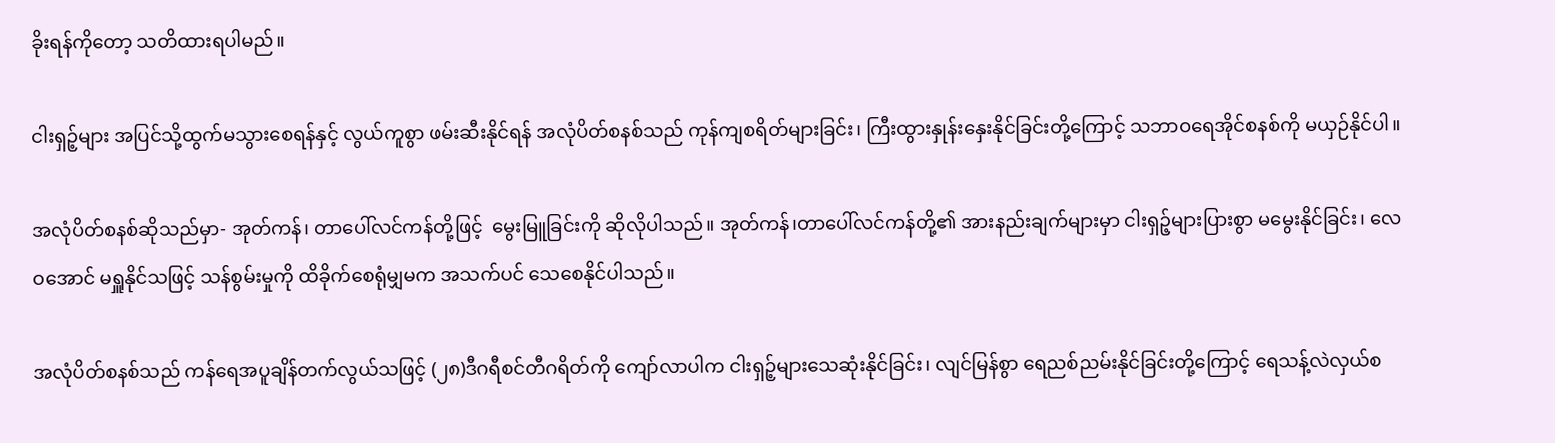ခိုးရန်ကိုတော့ သတိထားရပါမည်။

ငါးရှဉ့်များ အပြင်သို့ထွက်မသွားစေရန်နှင့် လွယ်ကူစွာ ဖမ်းဆီးနိုင်ရန် အလုံပိတ်စနစ်သည် ကုန်ကျစရိတ်များခြင်း၊ ကြီးထွားနှုန်းနှေးနိုင်ခြင်းတို့ကြောင့် သဘာဝရေအိုင်စနစ်ကို မယှဉ်နိုင်ပါ။

အလုံပိတ်စနစ်ဆိုသည်မှာ- အုတ်ကန်၊ တာပေါ်လင်ကန်တို့ဖြင့်  မွေးမြူခြင်းကို ဆိုလိုပါသည်။ အုတ်ကန်၊တာပေါ်လင်ကန်တို့၏ အားနည်းချက်များမှာ ငါးရှဉ့်များပြားစွာ မမွေးနိုင်ခြင်း၊ လေဝအောင် မရှူနိုင်သဖြင့် သန်စွမ်းမှုကို ထိခိုက်စေရုံမျှမက အသက်ပင် သေစေနိုင်ပါသည်။

အလုံပိတ်စနစ်သည် ကန်ရေအပူချိန်တက်လွယ်သဖြင့် (၂၈)ဒီဂရီစင်တီဂရိတ်ကို ကျော်လာပါက ငါးရှဉ့်များသေဆုံးနိုင်ခြင်း၊ လျင်မြန်စွာ ရေညစ်ညမ်းနိုင်ခြင်းတို့ကြောင့် ရေသန့်လဲလှယ်စ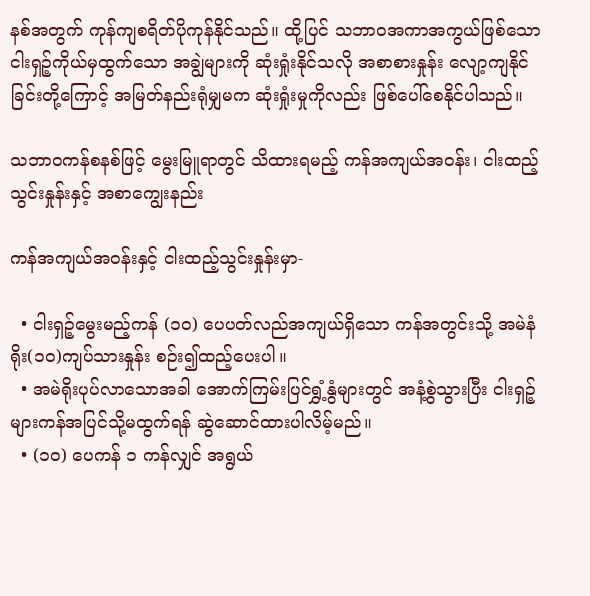နစ်အတွက် ကုန်ကျစရိတ်ပိုကုန်နိုင်သည်။ ထို့ပြင် သဘာဝအကာအကွယ်ဖြစ်သော ငါးရှဉ့်ကိုယ်မှထွက်သော အချွဲများကို ဆုံးရှုံးနိုင်သလို အစာစားနှုန်း လျော့ကျနိုင်ခြင်းတို့ကြောင့် အမြတ်နည်းရုံမျှမက ဆုံးရှုံးမှုကိုလည်း ဖြစ်ပေါ်စေနိုင်ပါသည်။

သဘာဝကန်စနစ်ဖြင့် မွေးမြူရာတွင် သိထားရမည့် ကန်အကျယ်အဝန်း၊ ငါးထည့်သွင်းနှုန်းနှင့် အစာကျွေးနည်း

ကန်အကျယ်အဝန်းနှင့် ငါးထည့်သွင်းနှုန်းမှာ-

  • ငါးရှဉ့်မွေးမည့်ကန် (၁၀) ပေပတ်လည်အကျယ်ရှိသော ကန်အတွင်းသို့ အမဲနံရိုး(၁၀)ကျပ်သားနှုန်း စဉ်း၍ထည့်ပေးပါ။
  • အမဲရိုးပုပ်လာသောအခါ အောက်ကြမ်းပြင်ရွှံ့နွံများတွင် အနံ့စွဲသွားပြီး ငါးရှဉ့်များကန်အပြင်သို့မထွက်ရန် ဆွဲဆောင်ထားပါလိမ့်မည်။
  • (၁၀) ပေကန် ၁ ကန်လျှင် အရွယ်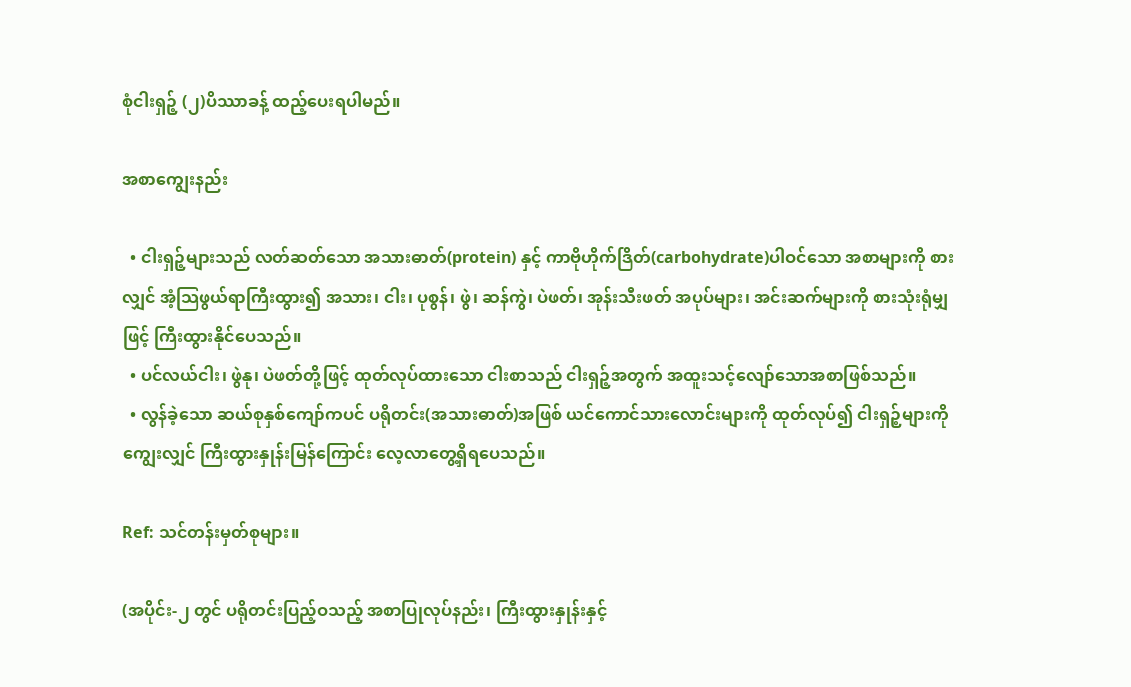စုံငါးရှဉ့် (၂)ပိဿာခန့် ထည့်ပေးရပါမည်။

အစာကျွေးနည်း

  • ငါးရှဉ့်များသည် လတ်ဆတ်သော အသားဓာတ်(protein) နှင့် ကာဗိုဟိုက်ဒြိတ်(carbohydrate)ပါဝင်သော အစာများကို စားလျှင် အံ့သြဖွယ်ရာကြီးထွား၍ အသား၊ ငါး၊ ပုစွန်၊ ဖွဲ၊ ဆန်ကွဲ၊ ပဲဖတ်၊ အုန်းသီးဖတ် အပုပ်များ၊ အင်းဆက်များကို စားသုံးရုံမျှဖြင့် ကြီးထွားနိုင်ပေသည်။
  • ပင်လယ်ငါး၊ ဖွဲနု၊ ပဲဖတ်တို့ဖြင့် ထုတ်လုပ်ထားသော ငါးစာသည် ငါးရှဉ့်အတွက် အထူးသင့်လျော်သောအစာဖြစ်သည်။
  • လွန်ခဲ့သော ဆယ်စုနှစ်ကျော်ကပင် ပရိုတင်း(အသားဓာတ်)အဖြစ် ယင်ကောင်သားလောင်းများကို ထုတ်လုပ်၍ ငါးရှဉ့်များကိုကျွေးလျှင် ကြီးထွားနှုန်းမြန်ကြောင်း လေ့လာတွေ့ရှိရပေသည်။

Ref: သင်တန်းမှတ်စုများ။

(အပိုင်း-၂ တွင် ပရိုတင်းပြည့်ဝသည့် အစာပြုလုပ်နည်း၊ ကြီးထွားနှုန်းနှင့်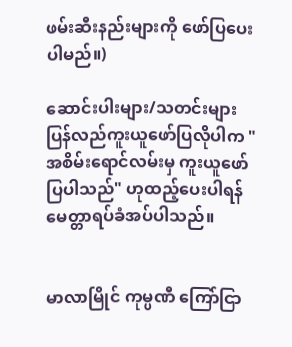ဖမ်းဆီးနည်းများကို ဖော်ပြပေးပါမည်။)

ဆောင်းပါးများ/သတင်းများ ပြန်လည်ကူးယူဖော်ပြလိုပါက "အစိမ်းရောင်လမ်းမှ ကူးယူဖော်ပြပါသည်" ဟုထည့်ပေးပါရန် မေတ္တာရပ်ခံအပ်ပါသည်။


မာလာမြိုင် ကုမ္ပဏီ ကြော်ငြာ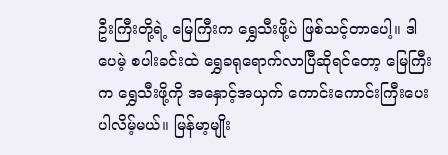ဦးကြီးတို့ရဲ့ မြေကြီးက ရွှေသီးဖို့ပဲ ဖြစ်သင့်တာပေါ့။ ဒါပေမဲ့ စပါးခင်းထဲ ရွှေခရုရောက်လာပြီဆိုရင်တော့ မြေကြီးက ရွှေသီးဖို့ကို အနှောင့်အယှက် ကောင်းကောင်းကြီးပေးပါလိမ့်မယ်။ မြန်မာ့မျိုး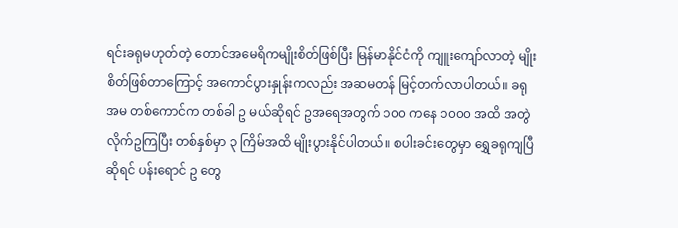ရင်းခရုမဟုတ်တဲ့ တောင်အမေရိကမျိုးစိတ်ဖြစ်ပြီး မြန်မာနိုင်ငံကို ကျူးကျော်လာတဲ့ မျိုးစိတ်ဖြစ်တာကြောင့် အကောင်ပွားနှုန်းကလည်း အဆမတန် မြင့်တက်လာပါတယ်။ ခရုအမ တစ်ကောင်က တစ်ခါ ဥ မယ်ဆိုရင် ဥအရေအတွက် ၁၀၀ ကနေ ၁၀၀၀ အထိ အတွဲလိုက်ဥကြပြီး တစ်နှစ်မှာ ၃ ကြိမ်အထိ မျိုးပွားနိုင်ပါတယ်။ စပါးခင်းတွေမှာ ရွှေခရုကျပြီဆိုရင် ပန်းရောင် ဥ တွေ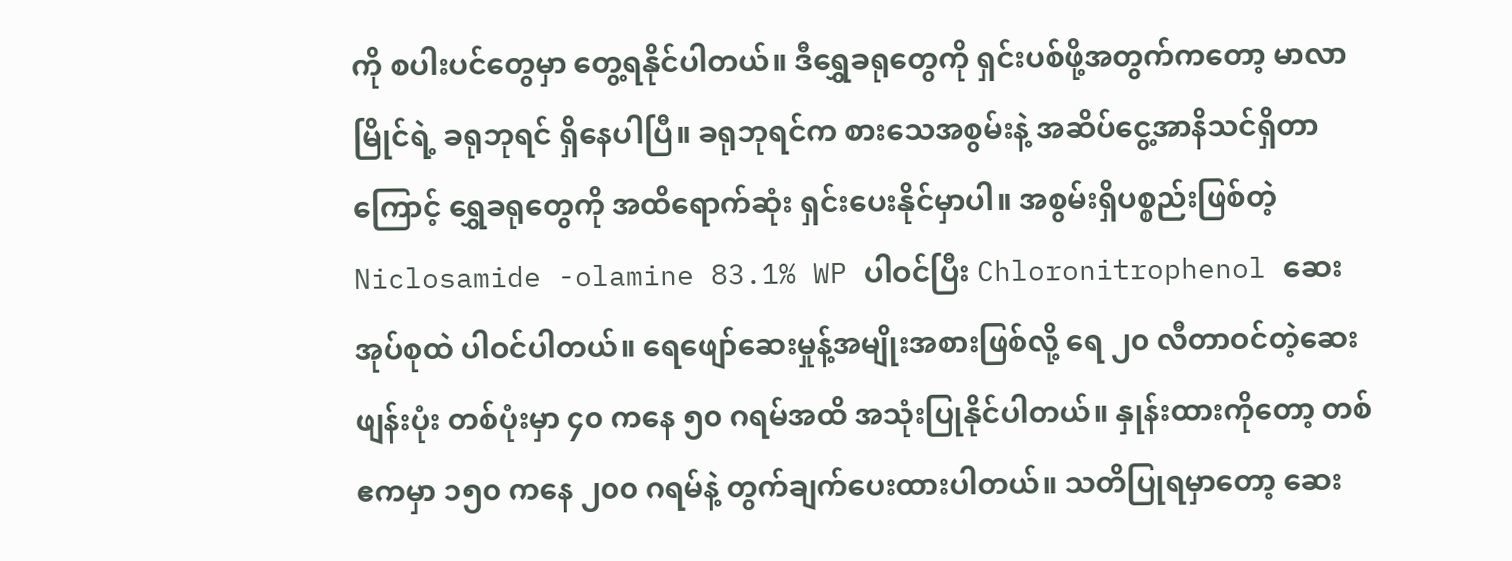ကို စပါးပင်တွေမှာ တွေ့ရနိုင်ပါတယ်။ ဒီရွှေခရုတွေကို ရှင်းပစ်ဖို့အတွက်ကတော့ မာလာမြိုင်ရဲ့ ခရုဘုရင် ရှိနေပါပြီ။ ခရုဘုရင်က စားသေအစွမ်းနဲ့ အဆိပ်ငွေ့အာနိသင်ရှိတာကြောင့် ရွှေခရုတွေကို အထိရောက်ဆုံး ရှင်းပေးနိုင်မှာပါ။ အစွမ်းရှိပစ္စည်းဖြစ်တဲ့ Niclosamide -olamine 83.1% WP ပါဝင်ပြီး Chloronitrophenol ဆေးအုပ်စုထဲ ပါဝင်ပါတယ်။ ရေဖျော်ဆေးမှုန့်အမျိုးအစားဖြစ်လို့ ရေ ၂၀ လီတာဝင်တဲ့ဆေးဖျန်းပုံး တစ်ပုံးမှာ ၄၀ ကနေ ၅၀ ဂရမ်အထိ အသုံးပြုနိုင်ပါတယ်။ နှုန်းထားကိုတော့ တစ်ဧကမှာ ၁၅၀ ကနေ ၂၀၀ ဂရမ်နဲ့ တွက်ချက်ပေးထားပါတယ်။ သတိပြုရမှာတော့ ဆေး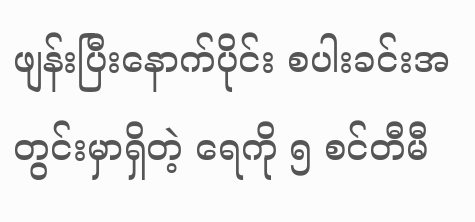ဖျန်းပြီးနောက်ပိုင်း စပါးခင်းအတွင်းမှာရှိတဲ့ ရေကို ၅ စင်တီမီ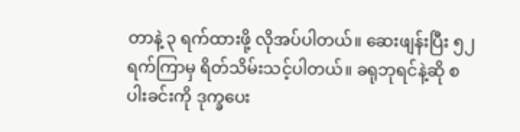တာနဲ့ ၃ ရက်ထားဖို့ လိုအပ်ပါတယ်။ ဆေးဖျန်းပြီး ၅၂ ရက်ကြာမှ ရိတ်သိမ်းသင့်ပါတယ်။ ခရုဘုရင်နဲ့ဆို စပါးခင်းကို ဒုက္ခပေး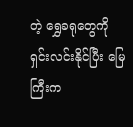တဲ့ ရွှေခရုတွေကို ရှင်းလင်းနိုင်ပြီး မြေကြီးက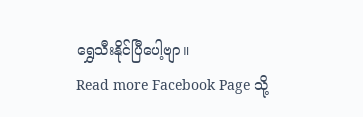ရွှေသီးနိုင်ပြီပေါ့ဗျာ။
Read more Facebook Page သို့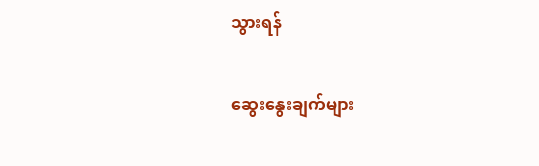သွားရန်

ဆွေးနွေးချက်များ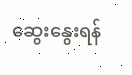ဆွေးနွေးရန်